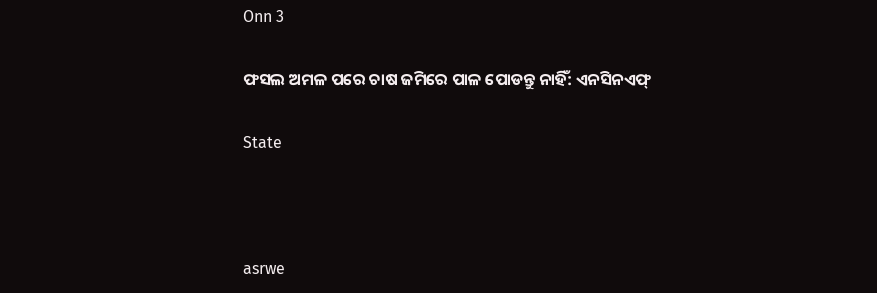Onn 3

ଫସଲ ଅମଳ ପରେ ଚାଷ ଜମିରେ ପାଳ ପୋଡନ୍ତୁ ନାହିଁ: ଏନସିନଏଫ୍

State



asrwe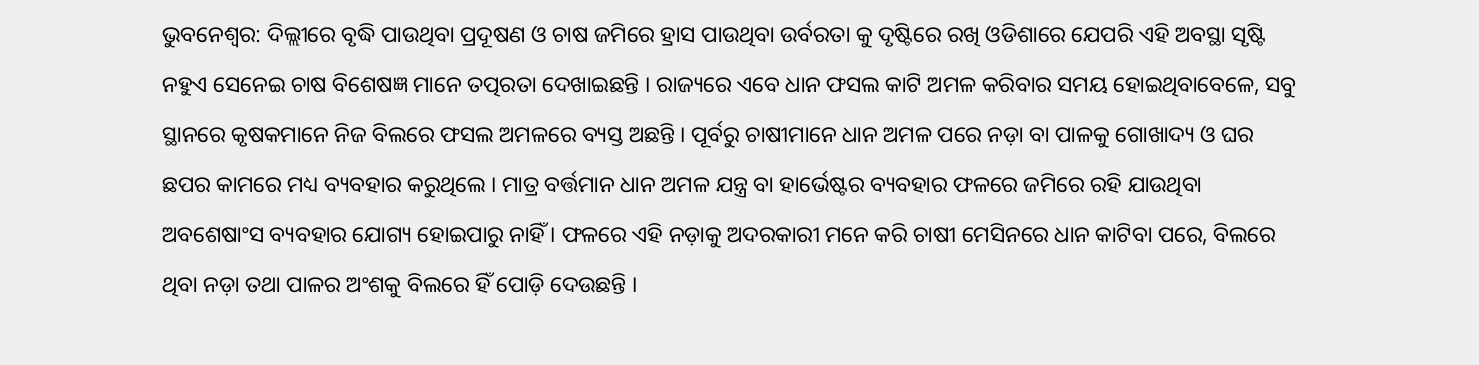ଭୁବନେଶ୍ବର: ଦିଲ୍ଲୀରେ ବୃଦ୍ଧି ପାଉଥିବା ପ୍ରଦୂଷଣ ଓ ଚାଷ ଜମିରେ ହ୍ରାସ ପାଉଥିବା ଉର୍ବରତା କୁ ଦୃଷ୍ଟିରେ ରଖି ଓଡିଶାରେ ଯେପରି ଏହି ଅବସ୍ଥା ସୃଷ୍ଟି ନହୁଏ ସେନେଇ ଚାଷ ବିଶେଷଜ୍ଞ ମାନେ ତତ୍ପରତା ଦେଖାଇଛନ୍ତି । ରାଜ୍ୟରେ ଏବେ ଧାନ ଫସଲ କାଟି ଅମଳ କରିବାର ସମୟ ହୋଇଥିବାବେଳେ, ସବୁ ସ୍ଥାନରେ କୃଷକମାନେ ନିଜ ବିଲରେ ଫସଲ ଅମଳରେ ବ୍ୟସ୍ତ ଅଛନ୍ତି । ପୂର୍ବରୁ ଚାଷୀମାନେ ଧାନ ଅମଳ ପରେ ନଡ଼ା ବା ପାଳକୁ ଗୋଖାଦ୍ୟ ଓ ଘର ଛପର କାମରେ ମଧ୍ୟ ବ୍ୟବହାର କରୁଥିଲେ । ମାତ୍ର ବର୍ତ୍ତମାନ ଧାନ ଅମଳ ଯନ୍ତ୍ର ବା ହାର୍ଭେଷ୍ଟର ବ୍ୟବହାର ଫଳରେ ଜମିରେ ରହି ଯାଉଥିବା ଅବଶେଷାଂସ ବ୍ୟବହାର ଯୋଗ୍ୟ ହୋଇପାରୁ ନାହିଁ । ଫଳରେ ଏହି ନଡ଼ାକୁ ଅଦରକାରୀ ମନେ କରି ଚାଷୀ ମେସିନରେ ଧାନ କାଟିବା ପରେ, ବିଲରେ ଥିବା ନଡ଼ା ତଥା ପାଳର ଅଂଶକୁ ବିଲରେ ହିଁ ପୋଡ଼ି ଦେଉଛନ୍ତି ।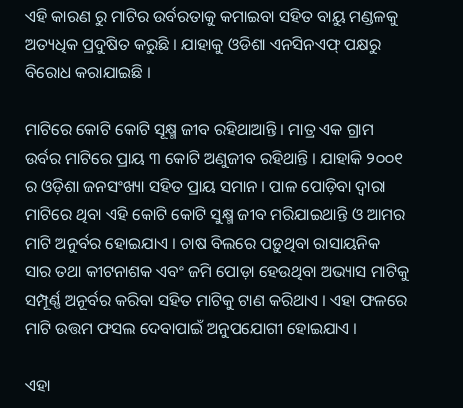ଏହି କାରଣ ରୁ ମାଟିର ଉର୍ବରତାକୁ କମାଇବା ସହିତ ବାୟୁ ମଣ୍ଡଳକୁ ଅତ୍ୟଧିକ ପ୍ରଦୁଷିତ କରୁଛି । ଯାହାକୁ ଓଡିଶା ଏନସିନଏଫ୍ ପକ୍ଷରୁ ବିରୋଧ କରାଯାଇଛି ।

ମାଟିରେ କୋଟି କୋଟି ସୂକ୍ଷ୍ମ ଜୀବ ରହିଥାଆନ୍ତି । ମାତ୍ର ଏକ ଗ୍ରାମ ଉର୍ବର ମାଟିରେ ପ୍ରାୟ ୩ କୋଟି ଅଣୁଜୀବ ରହିଥାନ୍ତି । ଯାହାକି ୨୦୦୧ ର ଓଡ଼ିଶା ଜନସଂଖ୍ୟା ସହିତ ପ୍ରାୟ ସମାନ । ପାଳ ପୋଡ଼ିବା ଦ୍ୱାରା ମାଟିରେ ଥିବା ଏହି କୋଟି କୋଟି ସୁକ୍ଷ୍ମ ଜୀବ ମରିଯାଇଥାନ୍ତି ଓ ଆମର ମାଟି ଅନୁର୍ବର ହୋଇଯାଏ । ଚାଷ ବିଲରେ ପଡ଼ୁଥିବା ରାସାୟନିକ ସାର ତଥା କୀଟନାଶକ ଏବଂ ଜମି ପୋଡ଼ା ହେଉଥିବା ଅଭ୍ୟାସ ମାଟିକୁ ସମ୍ପୂର୍ଣ୍ଣ ଅନୂର୍ବର କରିବା ସହିତ ମାଟିକୁ ଟାଣ କରିଥାଏ । ଏହା ଫଳରେ ମାଟି ଉତ୍ତମ ଫସଲ ଦେବାପାଇଁ ଅନୁପଯୋଗୀ ହୋଇଯାଏ ।

ଏହା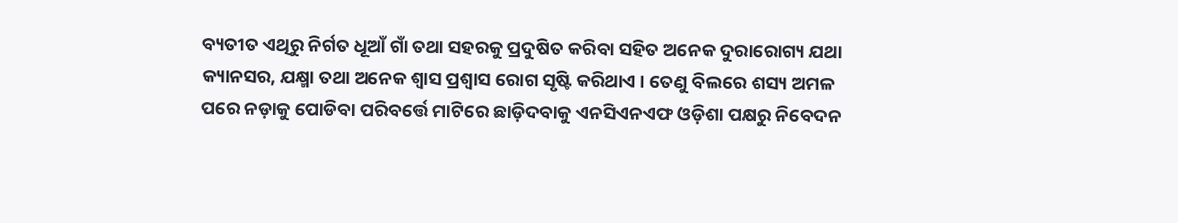ବ୍ୟତୀତ ଏଥିରୁ ନିର୍ଗତ ଧୂଆଁ ଗାଁ ତଥା ସହରକୁ ପ୍ରଦୁଷିତ କରିବା ସହିତ ଅନେକ ଦୁରାରୋଗ୍ୟ ଯଥା କ୍ୟାନସର, ଯକ୍ଷ୍ମା ତଥା ଅନେକ ଶ୍ୱାସ ପ୍ରଶ୍ବାସ ରୋଗ ସୃଷ୍ଟି କରିଥାଏ । ତେଣୁ ବିଲରେ ଶସ୍ୟ ଅମଳ ପରେ ନଡ଼ାକୁ ପୋଡିବା ପରିବର୍ତ୍ତେ ମାଟିରେ ଛାଡ଼ିଦବାକୁ ଏନସିଏନଏଫ ଓଡ଼ିଶା ପକ୍ଷରୁ ନିବେଦନ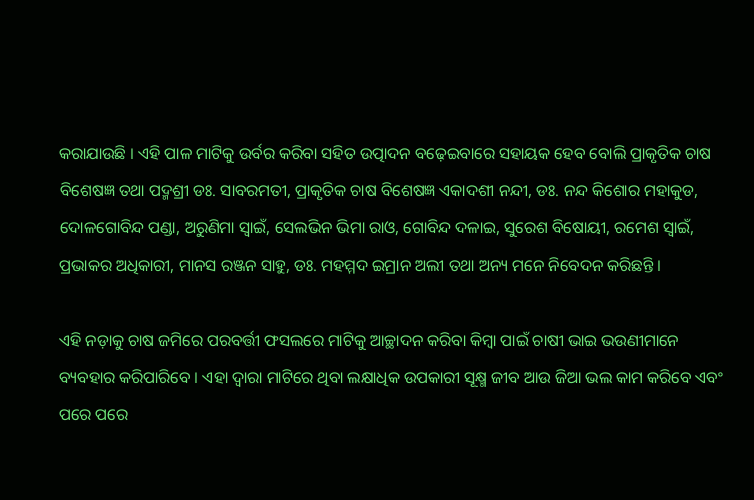କରାଯାଉଛି । ଏହି ପାଳ ମାଟିକୁ ଉର୍ବର କରିବା ସହିତ ଉତ୍ପାଦନ ବଢ଼େଇବାରେ ସହାୟକ ହେବ ବୋଲି ପ୍ରାକୃତିକ ଚାଷ ବିଶେଷଜ୍ଞ ତଥା ପଦ୍ମଶ୍ରୀ ଡଃ. ସାବରମତୀ, ପ୍ରାକୃତିକ ଚାଷ ବିଶେଷଜ୍ଞ ଏକାଦଶୀ ନନ୍ଦୀ, ଡଃ. ନନ୍ଦ କିଶୋର ମହାକୁଡ, ଦୋଳଗୋବିନ୍ଦ ପଣ୍ଡା, ଅରୁଣିମା ସ୍ୱାଇଁ, ସେଲଭିନ ଭିମା ରାଓ, ଗୋବିନ୍ଦ ଦଳାଇ, ସୁରେଶ ବିଷୋୟୀ, ରମେଶ ସ୍ୱାଇଁ, ପ୍ରଭାକର ଅଧିକାରୀ, ମାନସ ରଞ୍ଜନ ସାହୁ, ଡଃ. ମହମ୍ମଦ ଇମ୍ରାନ ଅଲୀ ତଥା ଅନ୍ୟ ମନେ ନିବେଦନ କରିଛନ୍ତି ।

ଏହି ନଡ଼ାକୁ ଚାଷ ଜମିରେ ପରବର୍ତ୍ତୀ ଫସଲରେ ମାଟିକୁ ଆଚ୍ଛାଦନ କରିବା କିମ୍ବା ପାଇଁ ଚାଷୀ ଭାଇ ଭଉଣୀମାନେ ବ୍ୟବହାର କରିପାରିବେ । ଏହା ଦ୍ବାରା ମାଟିରେ ଥିବା ଲକ୍ଷାଧିକ ଉପକାରୀ ସୂକ୍ଷ୍ମ ଜୀବ ଆଉ ଜିଆ ଭଲ କାମ କରିବେ ଏବଂ ପରେ ପରେ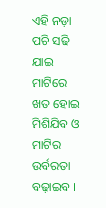ଏହି ନଡ଼ା ପଚି ସଢି ଯାଇ ମାଟିରେ ଖତ ହୋଇ ମିଶିଯିବ ଓ ମାଟିର ଉର୍ବରତା ବଢ଼ାଇବ ।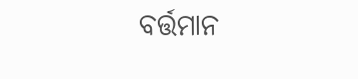ବର୍ତ୍ତମାନ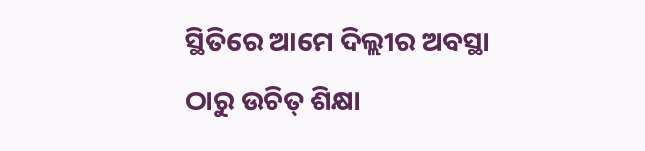ସ୍ଥିତିରେ ଆମେ ଦିଲ୍ଲୀର ଅବସ୍ଥା ଠାରୁ ଉଚିତ୍ ଶିକ୍ଷା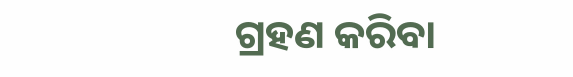ଗ୍ରହଣ କରିବା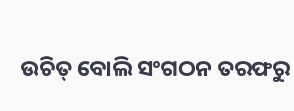ଉଚିତ୍ ବୋଲି ସଂଗଠନ ତରଫରୁ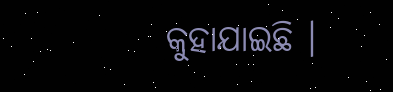କୁହାଯାଇଛି ।